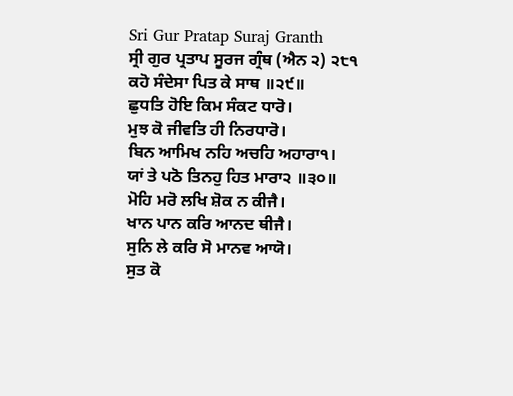Sri Gur Pratap Suraj Granth
ਸ੍ਰੀ ਗੁਰ ਪ੍ਰਤਾਪ ਸੂਰਜ ਗ੍ਰੰਥ (ਐਨ ੨) ੨੮੧
ਕਹੋ ਸੰਦੇਸਾ ਪਿਤ ਕੇ ਸਾਥ ॥੨੯॥
ਛੁਧਤਿ ਹੋਇ ਕਿਮ ਸੰਕਟ ਧਾਰੋ।
ਮੁਝ ਕੋ ਜੀਵਤਿ ਹੀ ਨਿਰਧਾਰੋ।
ਬਿਨ ਆਮਿਖ ਨਹਿ ਅਚਹਿ ਅਹਾਰਾ੧।
ਯਾਂ ਤੇ ਪਠੋ ਤਿਨਹੁ ਹਿਤ ਮਾਰਾ੨ ॥੩੦॥
ਮੋਹਿ ਮਰੋ ਲਖਿ ਸ਼ੋਕ ਨ ਕੀਜੈ।
ਖਾਨ ਪਾਨ ਕਰਿ ਆਨਦ ਥੀਜੈ।
ਸੁਨਿ ਲੇ ਕਰਿ ਸੋ ਮਾਨਵ ਆਯੋ।
ਸੁਤ ਕੋ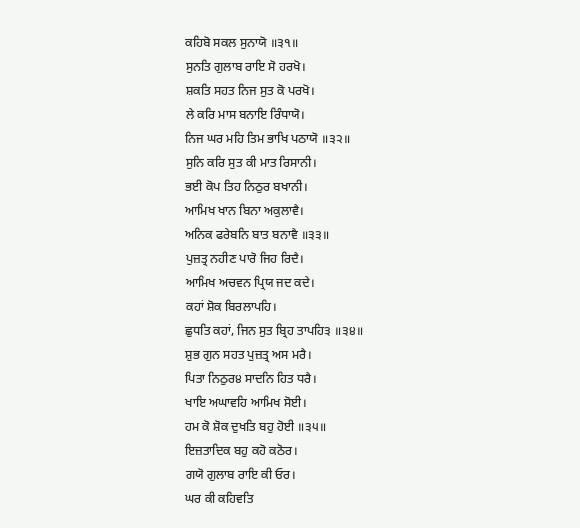ਕਹਿਬੋ ਸਕਲ ਸੁਨਾਯੋ ॥੩੧॥
ਸੁਨਤਿ ਗੁਲਾਬ ਰਾਇ ਸੋ ਹਰਖੋ।
ਸ਼ਕਤਿ ਸਹਤ ਨਿਜ ਸੁਤ ਕੋ ਪਰਖੋ।
ਲੇ ਕਰਿ ਮਾਸ ਬਨਾਇ ਰਿੰਧਾਯੋ।
ਨਿਜ ਘਰ ਮਹਿ ਤਿਮ ਭਾਖਿ ਪਠਾਯੋ ॥੩੨॥
ਸੁਨਿ ਕਰਿ ਸੁਤ ਕੀ ਮਾਤ ਰਿਸਾਨੀ।
ਭਈ ਕੋਪ ਤਿਹ ਨਿਠੁਰ ਬਖਾਨੀ।
ਆਮਿਖ ਖਾਨ ਬਿਨਾ ਅਕੁਲਾਵੈ।
ਅਨਿਕ ਫਰੇਬਨਿ ਬਾਤ ਬਨਾਵੈ ॥੩੩॥
ਪੁਜ਼ਤ੍ਰ ਨਹੀਣ ਪਾਰੋ ਜਿਹ ਰਿਦੈ।
ਆਮਿਖ ਅਚਵਨ ਪ੍ਰਿਯ ਜਦ ਕਦੇ।
ਕਹਾਂ ਸ਼ੋਕ ਬਿਰਲਾਪਹਿ।
ਛੁਧਤਿ ਕਹਾਂ, ਜਿਨ ਸੁਤ ਬ੍ਰਿਹ ਤਾਪਹਿ੩ ॥੩੪॥
ਸ਼ੁਭ ਗੁਨ ਸਹਤ ਪੁਜ਼ਤ੍ਰ ਅਸ ਮਰੈ।
ਪਿਤਾ ਨਿਠੁਰ੪ ਸਾਦਨਿ ਹਿਤ ਧਰੈ।
ਖਾਇ ਅਘਾਵਹਿ ਆਮਿਖ ਸੋਈ।
ਹਮ ਕੋ ਸ਼ੋਕ ਦੁਖਤਿ ਬਹੁ ਹੋਈ ॥੩੫॥
ਇਜ਼ਤਾਦਿਕ ਬਹੁ ਕਹੋ ਕਠੋਰ।
ਗਯੋ ਗੁਲਾਬ ਰਾਇ ਕੀ ਓਰ।
ਘਰ ਕੀ ਕਹਿਵਤਿ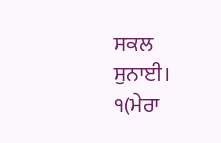ਸਕਲ ਸੁਨਾਈ।
੧(ਮੇਰਾ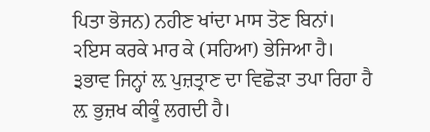ਪਿਤਾ ਭੋਜਨ) ਨਹੀਣ ਖਾਂਦਾ ਮਾਸ ਤੋਣ ਬਿਨਾਂ।
੨ਇਸ ਕਰਕੇ ਮਾਰ ਕੇ (ਸਹਿਆ) ਭੇਜਿਆ ਹੈ।
੩ਭਾਵ ਜਿਨ੍ਹਾਂ ਲ਼ ਪੁਜ਼ਤ੍ਰਾਣ ਦਾ ਵਿਛੋੜਾ ਤਪਾ ਰਿਹਾ ਹੈ ਲ਼ ਭੁਜ਼ਖ ਕੀਕੂੰ ਲਗਦੀ ਹੈ।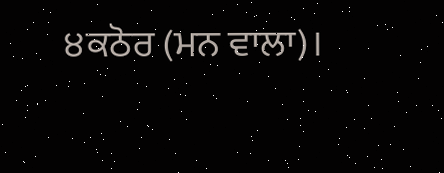੪ਕਠੋਰ (ਮਨ ਵਾਲਾ)।